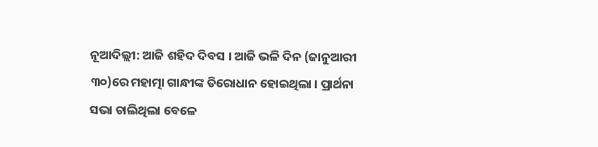ନୂଆଦିଲ୍ଲୀ: ଆଜି ଶହିଦ ଦିବସ । ଆଜି ଭଳି ଦିନ (ଜାନୁଆରୀ ୩୦)ରେ ମହାତ୍ମା ଗାନ୍ଧୀଙ୍କ ତିରୋଧାନ ହୋଇଥିଲା । ପ୍ରାର୍ଥନା ସଭା ଚାଲିଥିଲା ବେଳେ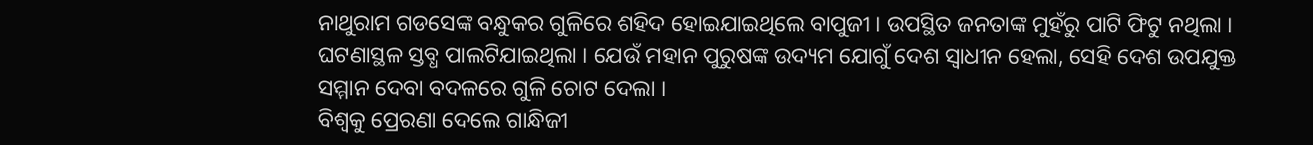ନାଥୁରାମ ଗଡସେଙ୍କ ବନ୍ଧୁକର ଗୁଳିରେ ଶହିଦ ହୋଇଯାଇଥିଲେ ବାପୁଜୀ । ଉପସ୍ଥିତ ଜନତାଙ୍କ ମୁହଁରୁ ପାଟି ଫିଟୁ ନଥିଲା । ଘଟଣାସ୍ଥଳ ସ୍ତବ୍ଧ ପାଲଟିଯାଇଥିଲା । ଯେଉଁ ମହାନ ପୁରୁଷଙ୍କ ଉଦ୍ୟମ ଯୋଗୁଁ ଦେଶ ସ୍ୱାଧୀନ ହେଲା, ସେହି ଦେଶ ଉପଯୁକ୍ତ ସମ୍ମାନ ଦେବା ବଦଳରେ ଗୁଳି ଚୋଟ ଦେଲା ।
ବିଶ୍ୱକୁ ପ୍ରେରଣା ଦେଲେ ଗାନ୍ଧିଜୀ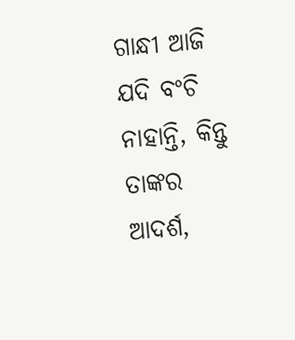ଗାନ୍ଧୀ ଆଜି ଯଦି ବଂଚି ନାହାନ୍ତି, କିନ୍ତୁ ତାଙ୍କର ଆଦର୍ଶ,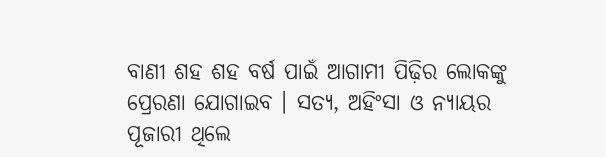ବାଣୀ ଶହ ଶହ ବର୍ଷ ପାଇଁ ଆଗାମୀ ପିଢ଼ିର ଲୋକଙ୍କୁ ପ୍ରେରଣା ଯୋଗାଇବ । ସତ୍ୟ, ଅହିଂସା ଓ ନ୍ୟାୟର ପୂଜାରୀ ଥିଲେ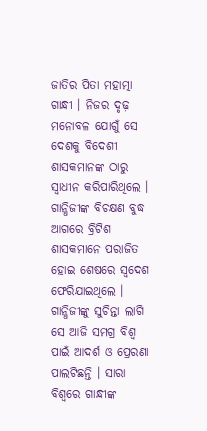ଜାତିର ପିତା ମହାତ୍ମା ଗାନ୍ଧୀ । ନିଜର ଦୃଢ଼ ମନୋବଳ ଯୋଗୁଁ ସେ ଦେଶକୁ ବିଦେଶୀ ଶାସକମାନଙ୍କ ଠାରୁ ସ୍ୱାଧୀନ କରିପାରିଥିଲେ । ଗାନ୍ଧିଜୀଙ୍କ ବିଚକ୍ଷଣ ବୁଦ୍ଧ ଆଗରେ ବ୍ରିଟିଶ ଶାସକମାନେ ପରାଜିତ ହୋଇ ଶେଷରେ ସ୍ୱଦେଶ ଫେରିଯାଇଥିଲେ । ଗାନ୍ଧିଜୀଙ୍କୁ ସୁଚିନ୍ତା ଲାଗି ସେ ଆଜି ସମଗ୍ର ବିଶ୍ୱ ପାଇଁ ଆଦର୍ଶ ଓ ପ୍ରେରଣା ପାଲଟିଛନ୍ତି । ସାରା ବିଶ୍ୱରେ ଗାନ୍ଧୀଙ୍କ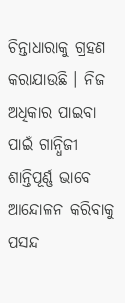ଚିନ୍ତାଧାରାକୁ ଗ୍ରହଣ କରାଯାଉଛି । ନିଜ ଅଧିକାର ପାଇବା ପାଇଁ ଗାନ୍ଧିଜୀ ଶାନ୍ତିପୂର୍ଣ୍ଣ ଭାବେ ଆନ୍ଦୋଳନ କରିବାକୁ ପସନ୍ଦ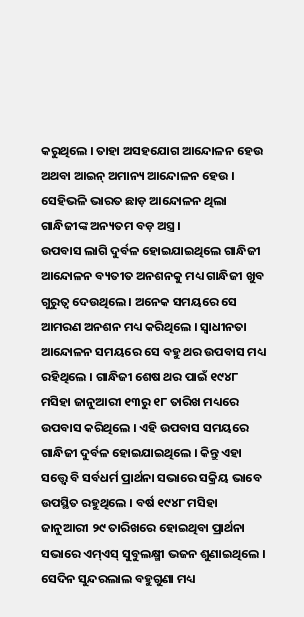କରୁଥିଲେ । ତାହା ଅସହଯୋଗ ଆନ୍ଦୋଳନ ହେଉ ଅଥବା ଆଇନ୍ ଅମାନ୍ୟ ଆନ୍ଦୋଳନ ହେଉ । ସେହିଭଳି ଭାରତ ଛାଡ଼ ଆନ୍ଦୋଳନ ଥିଲା ଗାନ୍ଧିଜୀଙ୍କ ଅନ୍ୟତମ ବଡ଼ ଅସ୍ତ୍ର ।
ଉପବାସ ଲାଗି ଦୁର୍ବଳ ହୋଇଯାଇଥିଲେ ଗାନ୍ଧିଜୀ
ଆନ୍ଦୋଳନ ବ୍ୟତୀତ ଅନଶନକୁ ମଧ୍ୟ ଗାନ୍ଧିଜୀ ଖୁବ ଗୁରୁତ୍ୱ ଦେଉଥିଲେ । ଅନେକ ସମୟରେ ସେ ଆମରଣ ଅନଶନ ମଧ୍ୟ କରିଥିଲେ । ସ୍ୱାଧୀନତା ଆନ୍ଦୋଳନ ସମୟରେ ସେ ବହୁ ଥର ଉପବାସ ମଧ୍ୟ ରହିଥିଲେ । ଗାନ୍ଧିଜୀ ଶେଷ ଥର ପାଇଁ ୧୯୪୮ ମସିହା ଜାନୁଆରୀ ୧୩ରୁ ୧୮ ତାରିଖ ମଧ୍ୟରେ ଉପବାସ କରିଥିଲେ । ଏହି ଉପବାସ ସମୟରେ ଗାନ୍ଧିଜୀ ଦୁର୍ବଳ ହୋଇଯାଇଥିଲେ । କିନ୍ତୁ ଏହା ସତ୍ତ୍ୱେ ବି ସର୍ବଧର୍ମ ପ୍ରାର୍ଥନା ସଭାରେ ସକ୍ରିୟ ଭାବେ ଉପସ୍ଥିତ ରହୁଥିଲେ । ବର୍ଷ ୧୯୪୮ ମସିହା ଜାନୁଆରୀ ୨୯ ତାରିଖରେ ହୋଇଥିବା ପ୍ରାର୍ଥନା ସଭାରେ ଏମ୍ଏସ୍ ସୁବୁଲକ୍ଷ୍ମୀ ଭଜନ ଶୁଣାଇଥିଲେ । ସେଦିନ ସୁନ୍ଦରଲାଲ ବହୁଗୁଣା ମଧ୍ୟ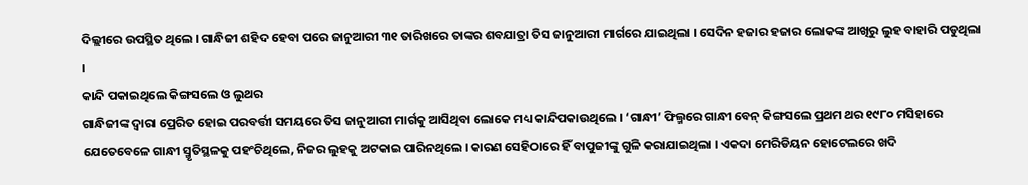ଦିଲ୍ଲୀରେ ଉପସ୍ଥିତ ଥିଲେ । ଗାନ୍ଧିଜୀ ଶହିଦ ହେବା ପରେ ଜାନୁଆରୀ ୩୧ ତାରିଖରେ ତାଙ୍କର ଶବଯାତ୍ରା ତିସ ଜାନୁଆରୀ ମାର୍ଗରେ ଯାଇଥିଲା । ସେଦିନ ହଜାର ହଜାର ଲୋକଙ୍କ ଆଖିରୁ ଲୁହ ବାହାରି ପଡୁଥିଲା ।
କାନ୍ଦି ପକାଇଥିଲେ କିଙ୍ଗସଲେ ଓ ଲୁଥର
ଗାନ୍ଧିଜୀଙ୍କ ଦ୍ୱାରା ପ୍ରେରିତ ହୋଇ ପରବର୍ତ୍ତୀ ସମୟରେ ତିସ ଜାନୁଆରୀ ମାର୍ଗକୁ ଆସିଥିବା ଲୋକେ ମଧ୍ୟ କାନ୍ଦିପକାଉଥିଲେ । ‘ଗାନ୍ଧୀ’ ଫିଲ୍ମରେ ଗାନ୍ଧୀ ବେନ୍ କିଙ୍ଗସଲେ ପ୍ରଥମ ଥର ୧୯୮୦ ମସିହାରେ ଯେତେବେଳେ ଗାନ୍ଧୀ ସ୍ମୃତିସ୍ଥଳକୁ ପହଂଚିଥିଲେ, ନିଜର ଲୁହକୁ ଅଟକାଇ ପାରିନଥିଲେ । କାରଣ ସେହିଠାରେ ହିଁ ବାପୁଜୀଙ୍କୁ ଗୁଳି କରାଯାଇଥିଲା । ଏକଦା ମେରିଡିୟନ ହୋଟେଲରେ ଖଦି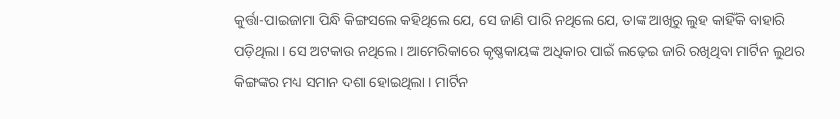କୁର୍ତ୍ତା-ପାଇଜାମା ପିନ୍ଧି କିଙ୍ଗସଲେ କହିଥିଲେ ଯେ, ସେ ଜାଣି ପାରି ନଥିଲେ ଯେ, ତାଙ୍କ ଆଖିରୁ ଲୁହ କାହିଁକି ବାହାରି ପଡ଼ିଥିଲା । ସେ ଅଟକାଉ ନଥିଲେ । ଆମେରିକାରେ କୃଷ୍ଣକାୟଙ୍କ ଅଧିକାର ପାଇଁ ଲଢ଼େଇ ଜାରି ରଖିଥିବା ମାର୍ଟିନ ଲୁଥର କିଙ୍ଗଙ୍କର ମଧ୍ୟ ସମାନ ଦଶା ହୋଇଥିଲା । ମାର୍ଟିନ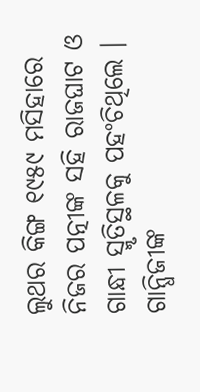ଲୁଥର କିଙ୍ଗ ୧୯୫୯ ମସିହାରେ ନିଜର ପତ୍ନୀଙ୍କ ସହି ରାଜଘାଟ ଓ ଗାନ୍ଧୀ ସ୍ମୃତିସ୍ଥଳକୁ ପହଂଚିଥିଲେ । ଗାନ୍ଧିଜୀଙ୍କ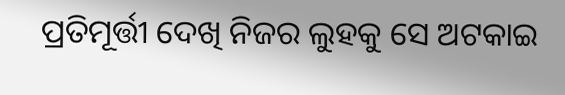ପ୍ରତିମୂର୍ତ୍ତୀ ଦେଖି ନିଜର ଲୁହକୁ ସେ ଅଟକାଇ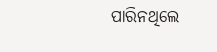ପାରିନଥିଲେ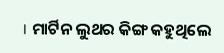। ମାର୍ଟିନ ଲୁଥର କିଙ୍ଗ କହୁଥିଲେ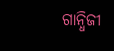ଗାନ୍ଧିଜୀ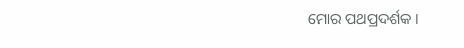ମୋର ପଥପ୍ରଦର୍ଶକ ।